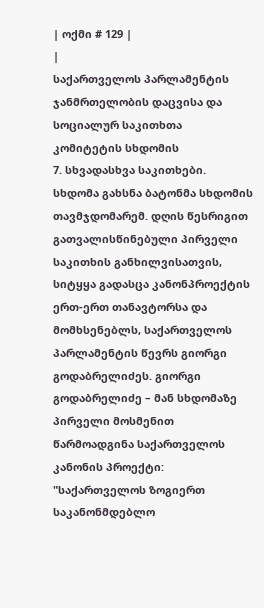| ოქმი # 129 |
|
საქართველოს პარლამენტის ჯანმრთელობის დაცვისა და სოციალურ საკითხთა კომიტეტის სხდომის
7. სხვადასხვა საკითხები. სხდომა გახსნა ბატონმა სხდომის თავმჯდომარემ. დღის წესრიგით გათვალისწინებული პირველი საკითხის განხილვისათვის, სიტყყა გადასცა კანონპროექტის ერთ-ერთ თანავტორსა და მომხსენებლს, საქართველოს პარლამენტის წევრს გიორგი გოდაბრელიძეს. გიორგი გოდაბრელიძე – მან სხდომაზე პირველი მოსმენით წარმოადგინა საქართველოს კანონის პროექტი: "საქართველოს ზოგიერთ საკანონმდებლო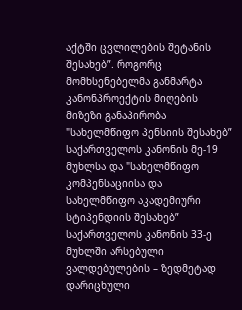აქტში ცვლილების შეტანის შესახებ”. როგორც მომხსენებელმა განმარტა კანონპროექტის მიღების მიზეზი განაპირობა "სახელმწიფო პენსიის შესახებ” საქართველოს კანონის მე-19 მუხლსა და "სახელმწიფო კომპენსაციისა და სახელმწიფო აკადემიური სტიპენდიის შესახებ” საქართველოს კანონის 33-ე მუხლში არსებული ვალდებულების – ზედმეტად დარიცხული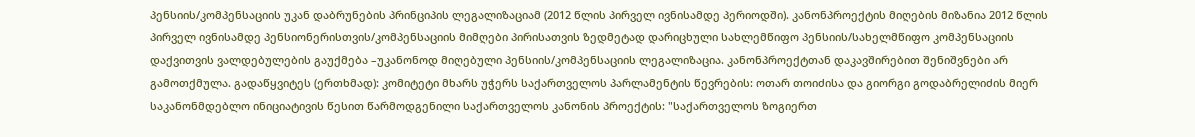პენსიის/კომპენსაციის უკან დაბრუნების პრინციპის ლეგალიზაციამ (2012 წლის პირველ ივნისამდე პერიოდში). კანონპროექტის მიღების მიზანია 2012 წლის პირველ ივნისამდე პენსიონერისთვის/კომპენსაციის მიმღები პირისათვის ზედმეტად დარიცხული სახლემწიფო პენსიის/სახელმწიფო კომპენსაციის დაქვითვის ვალდებულების გაუქმება –უკანონოდ მიღებული პენსიის/კომპენსაციის ლეგალიზაცია. კანონპროექტთან დაკავშირებით შენიშვნები არ გამოთქმულა. გადაწყვიტეს (ერთხმად): კომიტეტი მხარს უჭერს საქართველოს პარლამენტის წევრების: ოთარ თოიძისა და გიორგი გოდაბრელიძის მიერ საკანონმდებლო ინიციატივის წესით წარმოდგენილი საქართველოს კანონის პროექტის: "საქართველოს ზოგიერთ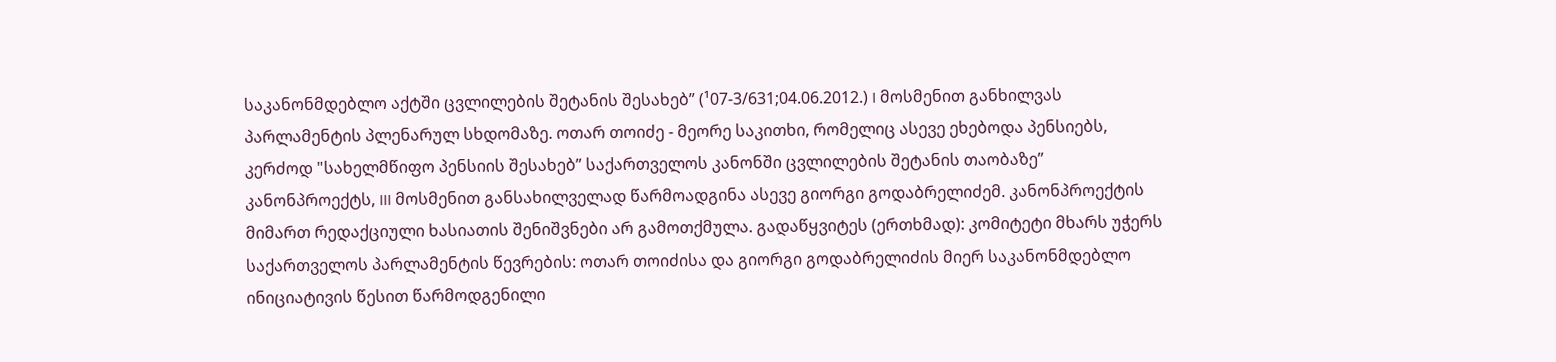საკანონმდებლო აქტში ცვლილების შეტანის შესახებ” (¹07-3/631;04.06.2012.) I მოსმენით განხილვას პარლამენტის პლენარულ სხდომაზე. ოთარ თოიძე - მეორე საკითხი, რომელიც ასევე ეხებოდა პენსიებს, კერძოდ "სახელმწიფო პენსიის შესახებ” საქართველოს კანონში ცვლილების შეტანის თაობაზე” კანონპროექტს, III მოსმენით განსახილველად წარმოადგინა ასევე გიორგი გოდაბრელიძემ. კანონპროექტის მიმართ რედაქციული ხასიათის შენიშვნები არ გამოთქმულა. გადაწყვიტეს (ერთხმად): კომიტეტი მხარს უჭერს საქართველოს პარლამენტის წევრების: ოთარ თოიძისა და გიორგი გოდაბრელიძის მიერ საკანონმდებლო ინიციატივის წესით წარმოდგენილი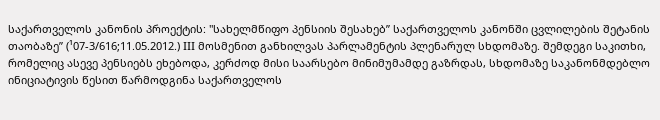საქართველოს კანონის პროექტის: "სახელმწიფო პენსიის შესახებ” საქართველოს კანონში ცვლილების შეტანის თაობაზე” (¹07-3/616;11.05.2012.) III მოსმენით განხილვას პარლამენტის პლენარულ სხდომაზე. შემდეგი საკითხი, რომელიც ასევე პენსიებს ეხებოდა, კერძოდ მისი საარსებო მინიმუმამდე გაზრდას, სხდომაზე საკანონმდებლო ინიციატივის წესით წარმოდგინა საქართველოს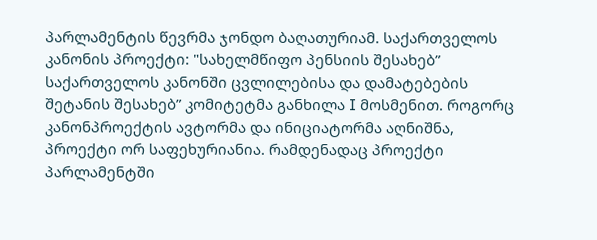პარლამენტის წევრმა ჯონდო ბაღათურიამ. საქართველოს კანონის პროექტი: "სახელმწიფო პენსიის შესახებ” საქართველოს კანონში ცვლილებისა და დამატებების შეტანის შესახებ” კომიტეტმა განხილა I მოსმენით. როგორც კანონპროექტის ავტორმა და ინიციატორმა აღნიშნა, პროექტი ორ საფეხურიანია. რამდენადაც პროექტი პარლამენტში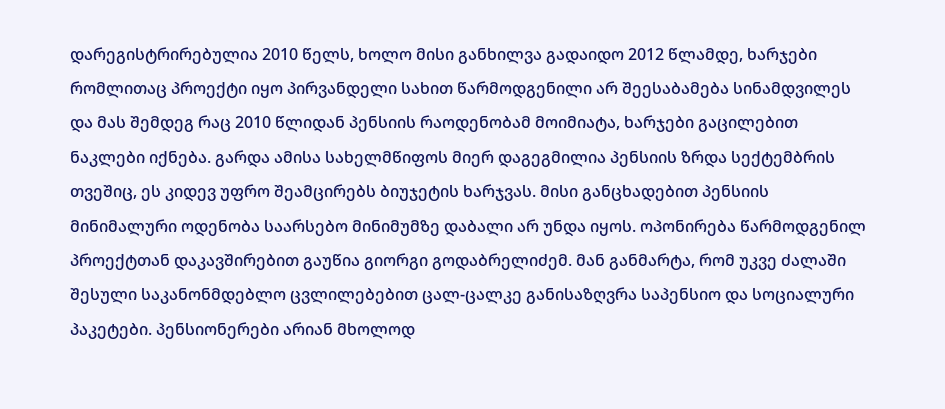დარეგისტრირებულია 2010 წელს, ხოლო მისი განხილვა გადაიდო 2012 წლამდე, ხარჯები რომლითაც პროექტი იყო პირვანდელი სახით წარმოდგენილი არ შეესაბამება სინამდვილეს და მას შემდეგ რაც 2010 წლიდან პენსიის რაოდენობამ მოიმიატა, ხარჯები გაცილებით ნაკლები იქნება. გარდა ამისა სახელმწიფოს მიერ დაგეგმილია პენსიის ზრდა სექტემბრის თვეშიც, ეს კიდევ უფრო შეამცირებს ბიუჯეტის ხარჯვას. მისი განცხადებით პენსიის მინიმალური ოდენობა საარსებო მინიმუმზე დაბალი არ უნდა იყოს. ოპონირება წარმოდგენილ პროექტთან დაკავშირებით გაუწია გიორგი გოდაბრელიძემ. მან განმარტა, რომ უკვე ძალაში შესული საკანონმდებლო ცვლილებებით ცალ-ცალკე განისაზღვრა საპენსიო და სოციალური პაკეტები. პენსიონერები არიან მხოლოდ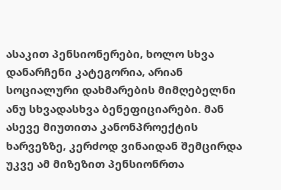ასაკით პენსიონერები, ხოლო სხვა დანარჩენი კატეგორია, არიან სოციალური დახმარების მიმღებელნი ანუ სხვადასხვა ბენეფიციარები. მან ასევე მიუთითა კანონპროექტის ხარვეზზე, კერძოდ ვინაიდან შემცირდა უკვე ამ მიზეზით პენსიონრთა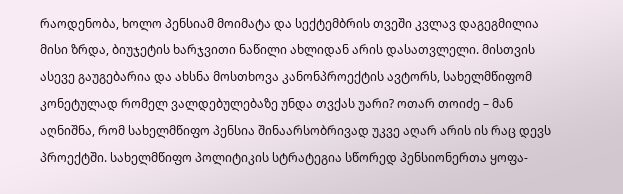რაოდენობა, ხოლო პენსიამ მოიმატა და სექტემბრის თვეში კვლავ დაგეგმილია მისი ზრდა, ბიუჯეტის ხარჯვითი ნაწილი ახლიდან არის დასათვლელი. მისთვის ასევე გაუგებარია და ახსნა მოსთხოვა კანონპროექტის ავტორს, სახელმწიფომ კონეტულად რომელ ვალდებულებაზე უნდა თვქას უარი? ოთარ თოიძე – მან აღნიშნა, რომ სახელმწიფო პენსია შინაარსობრივად უკვე აღარ არის ის რაც დევს პროექტში. სახელმწიფო პოლიტიკის სტრატეგია სწორედ პენსიონერთა ყოფა-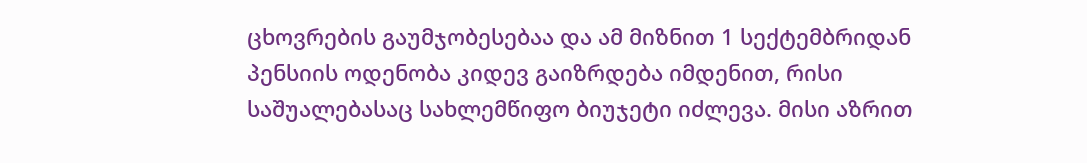ცხოვრების გაუმჯობესებაა და ამ მიზნით 1 სექტემბრიდან პენსიის ოდენობა კიდევ გაიზრდება იმდენით, რისი საშუალებასაც სახლემწიფო ბიუჯეტი იძლევა. მისი აზრით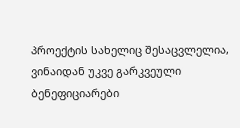პროექტის სახელიც შესაცვლელია, ვინაიდან უკვე გარკვეული ბენეფიციარები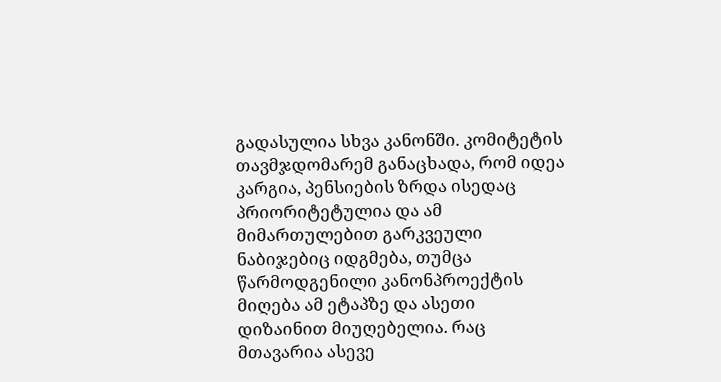გადასულია სხვა კანონში. კომიტეტის თავმჯდომარემ განაცხადა, რომ იდეა კარგია, პენსიების ზრდა ისედაც პრიორიტეტულია და ამ მიმართულებით გარკვეული ნაბიჯებიც იდგმება, თუმცა წარმოდგენილი კანონპროექტის მიღება ამ ეტაპზე და ასეთი დიზაინით მიუღებელია. რაც მთავარია ასევე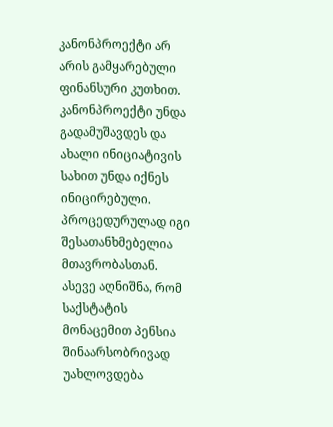კანონპროექტი არ არის გამყარებული ფინანსური კუთხით. კანონპროექტი უნდა გადამუშავდეს და ახალი ინიციატივის სახით უნდა იქნეს ინიცირებული. პროცედურულად იგი შესათანხმებელია მთავრობასთან. ასევე აღნიშნა, რომ საქსტატის მონაცემით პენსია შინაარსობრივად უახლოვდება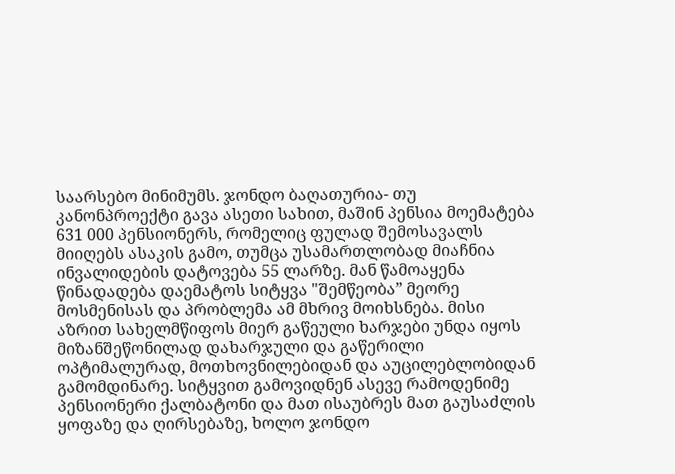საარსებო მინიმუმს. ჯონდო ბაღათურია- თუ კანონპროექტი გავა ასეთი სახით, მაშინ პენსია მოემატება 631 000 პენსიონერს, რომელიც ფულად შემოსავალს მიიღებს ასაკის გამო, თუმცა უსამართლობად მიაჩნია ინვალიდების დატოვება 55 ლარზე. მან წამოაყენა წინადადება დაემატოს სიტყვა "შემწეობა” მეორე მოსმენისას და პრობლემა ამ მხრივ მოიხსნება. მისი აზრით სახელმწიფოს მიერ გაწეული ხარჯები უნდა იყოს მიზანშეწონილად დახარჯული და გაწერილი ოპტიმალურად, მოთხოვნილებიდან და აუცილებლობიდან გამომდინარე. სიტყვით გამოვიდნენ ასევე რამოდენიმე პენსიონერი ქალბატონი და მათ ისაუბრეს მათ გაუსაძლის ყოფაზე და ღირსებაზე, ხოლო ჯონდო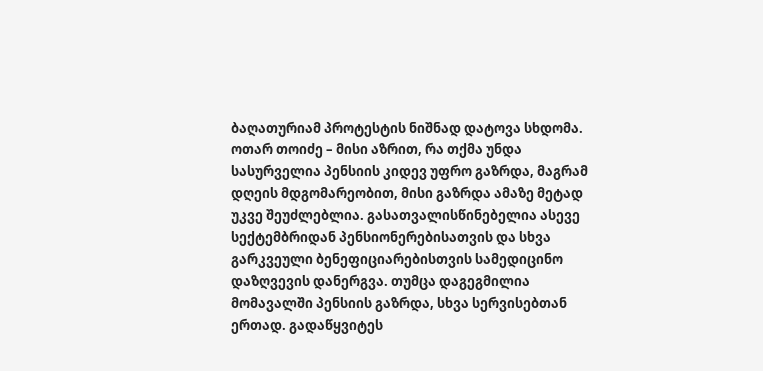ბაღათურიამ პროტესტის ნიშნად დატოვა სხდომა. ოთარ თოიძე – მისი აზრით, რა თქმა უნდა სასურველია პენსიის კიდევ უფრო გაზრდა, მაგრამ დღეის მდგომარეობით, მისი გაზრდა ამაზე მეტად უკვე შეუძლებლია. გასათვალისწინებელია ასევე სექტემბრიდან პენსიონერებისათვის და სხვა გარკვეული ბენეფიციარებისთვის სამედიცინო დაზღვევის დანერგვა. თუმცა დაგეგმილია მომავალში პენსიის გაზრდა, სხვა სერვისებთან ერთად. გადაწყვიტეს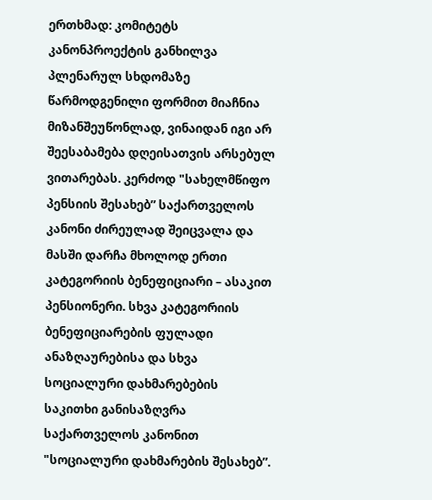ერთხმად: კომიტეტს კანონპროექტის განხილვა პლენარულ სხდომაზე წარმოდგენილი ფორმით მიაჩნია მიზანშეუწონლად, ვინაიდან იგი არ შეესაბამება დღეისათვის არსებულ ვითარებას. კერძოდ "სახელმწიფო პენსიის შესახებ” საქართველოს კანონი ძირეულად შეიცვალა და მასში დარჩა მხოლოდ ერთი კატეგორიის ბენეფიციარი – ასაკით პენსიონერი. სხვა კატეგორიის ბენეფიციარების ფულადი ანაზღაურებისა და სხვა სოციალური დახმარებების საკითხი განისაზღვრა საქართველოს კანონით "სოციალური დახმარების შესახებ”.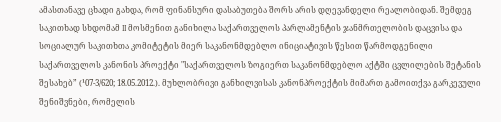ამასთანავე ცხადი გახდა, რომ ფინანსური დასაბუთება შორს არის დღევანდელი რეალობიდან. შემდეგ საკითხად სხდომამ II მოსმენით განიხილა საქართველოს პარლამენტის ჯანმრთელობის დაცვისა და სოციალურ საკითხთა კომიტეტის მიერ საკანონმდებლო ინიციატივის წესით წარმოდგენილი საქართველოს კანონის პროექტი "საქართველოს ზოგიერთ საკანონმდებლო აქტში ცვლილების შეტანის შესახებ” (¹07-3/620; 18.05.2012.). მუხლობრივი განხილვისას კანონპროექტის მიმართ გამოითქვა გარკევული შენიშვნები, რომელის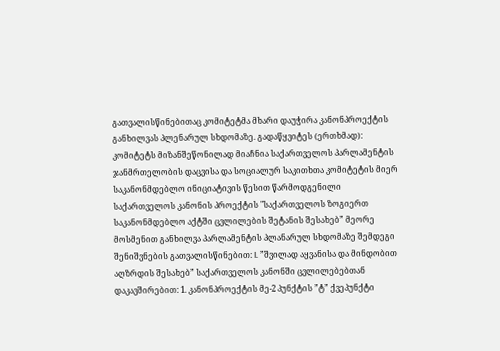გათვალისწინებითაც კომიტეტმა მხარი დაუჭირა კანონპროექტის განხილვას პლენარულ სხდომაზე. გადაწყვიტეს (ერთხმად): კომიტეტს მიზანშეწონილად მიაჩნია საქართველოს პარლამენტის ჯანმრთელობის დაცვისა და სოციალურ საკითხთა კომიტეტის მიერ საკანონმდებლო ინიციატივის წესით წარმოდგენილი საქართველოს კანონის პროექტის "საქართველოს ზოგიერთ საკანონმდებლო აქტში ცვლილების შეტანის შესახებ” მეორე მოსმენით განხილვა პარლამენტის პლანარულ სხდომაზე შემდეგი შენიშვნების გათვალისწინებით: I. ”შვილად აყვანისა და მინდობით აღზრდის შესახებ” საქართველოს კანონში ცვლილებებთან დაკავშირებით: 1. კანონპროექტის მე-2 პუნქტის ”ტ” ქვეპუნქტი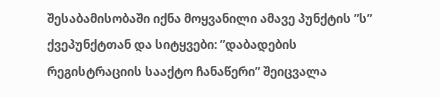შესაბამისობაში იქნა მოყვანილი ამავე პუნქტის ”ს” ქვეპუნქტთან და სიტყვები: ”დაბადების რეგისტრაციის სააქტო ჩანაწერი” შეიცვალა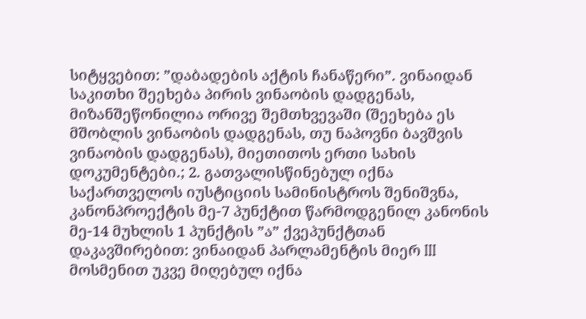სიტყვებით: ”დაბადების აქტის ჩანაწერი”. ვინაიდან საკითხი შეეხება პირის ვინაობის დადგენას, მიზანშეწონილია ორივე შემთხვევაში (შეეხება ეს მშობლის ვინაობის დადგენას, თუ ნაპოვნი ბავშვის ვინაობის დადგენას), მიეთითოს ერთი სახის დოკუმენტები.; 2. გათვალისწინებულ იქნა საქართველოს იუსტიციის სამინისტროს შენიშვნა, კანონპროექტის მე-7 პუნქტით წარმოდგენილ კანონის მე-14 მუხლის 1 პუნქტის ”ა” ქვეპუნქტთან დაკავშირებით: ვინაიდან პარლამენტის მიერ III მოსმენით უკვე მიღებულ იქნა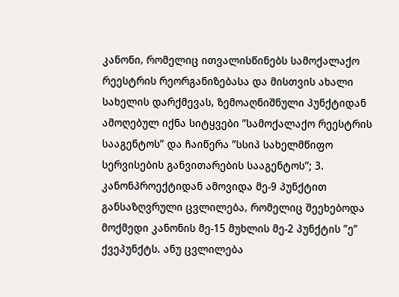კანონი, რომელიც ითვალისწინებს სამოქალაქო რეესტრის რეორგანიზებასა და მისთვის ახალი სახელის დარქმევას, ზემოაღნიშნული პუნქტიდან ამოღებულ იქნა სიტყვები ”სამოქალაქო რეესტრის სააგენტოს” და ჩაიწერა ”სსიპ სახელმწიფო სერვისების განვითარების სააგენტოს”; 3. კანონპროექტიდან ამოვიდა მე-9 პუნქტით განსაზღვრული ცვლილება, რომელიც შეეხებოდა მოქმედი კანონის მე-15 მუხლის მე-2 პუნქტის ”ე” ქვეპუნქტს. ანუ ცვლილება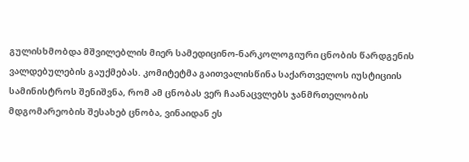გულისხმობდა მშვილებლის მიერ სამედიცინო-ნარკოლოგიური ცნობის წარდგენის ვალდებულების გაუქმებას. კომიტეტმა გაითვალისწინა საქართველოს იუსტიციის სამინისტროს შენიშვნა, რომ ამ ცნობას ვერ ჩაანაცვლებს ჯანმრთელობის მდგომარეობის შესახებ ცნობა, ვინაიდან ეს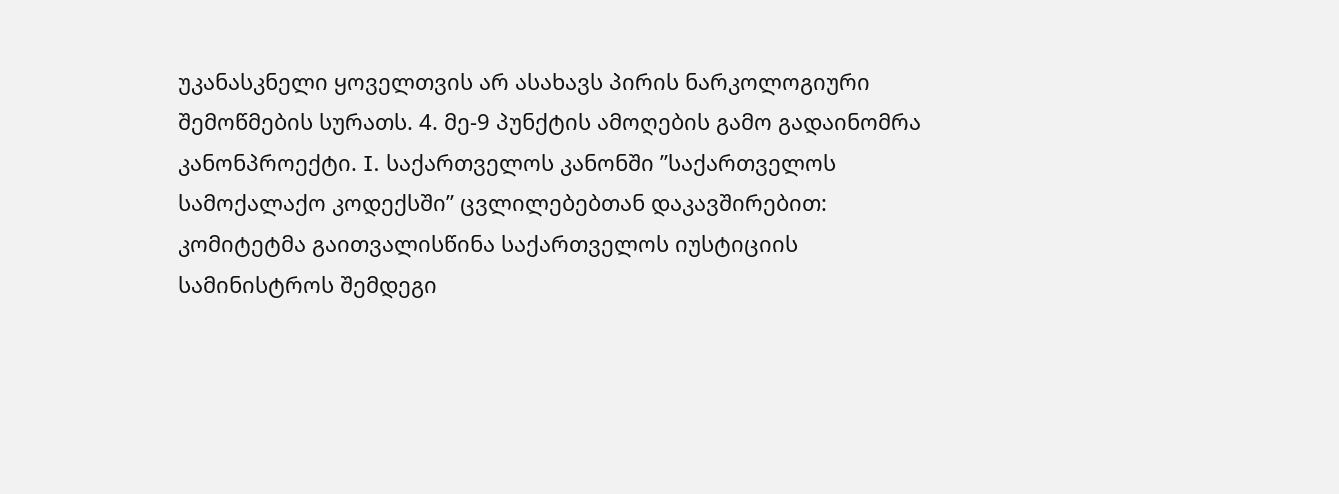უკანასკნელი ყოველთვის არ ასახავს პირის ნარკოლოგიური შემოწმების სურათს. 4. მე-9 პუნქტის ამოღების გამო გადაინომრა კანონპროექტი. I. საქართველოს კანონში ”საქართველოს სამოქალაქო კოდექსში” ცვლილებებთან დაკავშირებით: კომიტეტმა გაითვალისწინა საქართველოს იუსტიციის სამინისტროს შემდეგი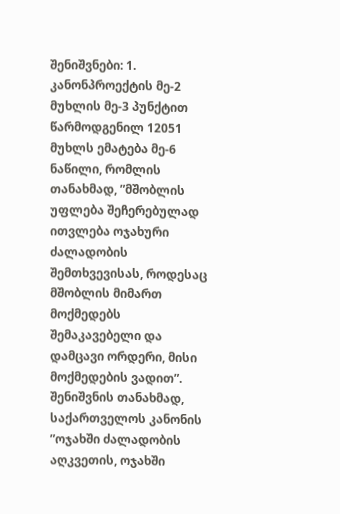შენიშვნები: 1. კანონპროექტის მე-2 მუხლის მე-3 პუნქტით წარმოდგენილ 12051 მუხლს ემატება მე-6 ნაწილი, რომლის თანახმად, ”მშობლის უფლება შეჩერებულად ითვლება ოჯახური ძალადობის შემთხვევისას, როდესაც მშობლის მიმართ მოქმედებს შემაკავებელი და დამცავი ორდერი, მისი მოქმედების ვადით”. შენიშვნის თანახმად, საქართველოს კანონის ”ოჯახში ძალადობის აღკვეთის, ოჯახში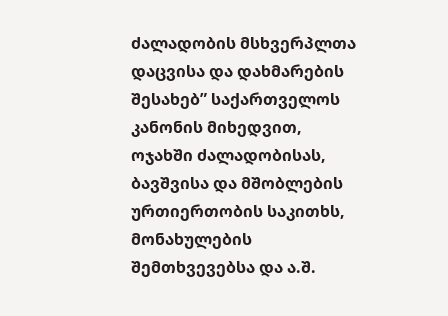ძალადობის მსხვერპლთა დაცვისა და დახმარების შესახებ” საქართველოს კანონის მიხედვით, ოჯახში ძალადობისას, ბავშვისა და მშობლების ურთიერთობის საკითხს, მონახულების შემთხვევებსა და ა.შ.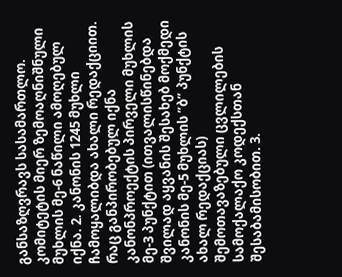განსაზღვრავს სასამართლო. კომიტეტის მიერ ზემოაღნიშნული მუხლის მე-6 ნაწილი ამოღებულ იქნა. 2. კანონის 1245 მუხლი ჩამოყალიბდა ახალი რედაქციით. რაც განპირობებულ იქნა კანონპროექტის პირველი მუხლის მე-3 პუნქტით (ითვალისწინებდა შვილად აყვანის შესახებ მოქმედი კანონის მე-5 მუხლის ”ბ” პუნქტის ახალ რედაქციას) შემოთავაზებული ცვლილების სამოქალაქო კოდექსთან შესაბამისობით. 3.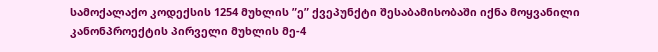სამოქალაქო კოდექსის 1254 მუხლის ”ე” ქვეპუნქტი შესაბამისობაში იქნა მოყვანილი კანონპროექტის პირველი მუხლის მე-4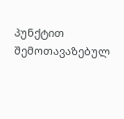პუნქტით შემოთავაზებულ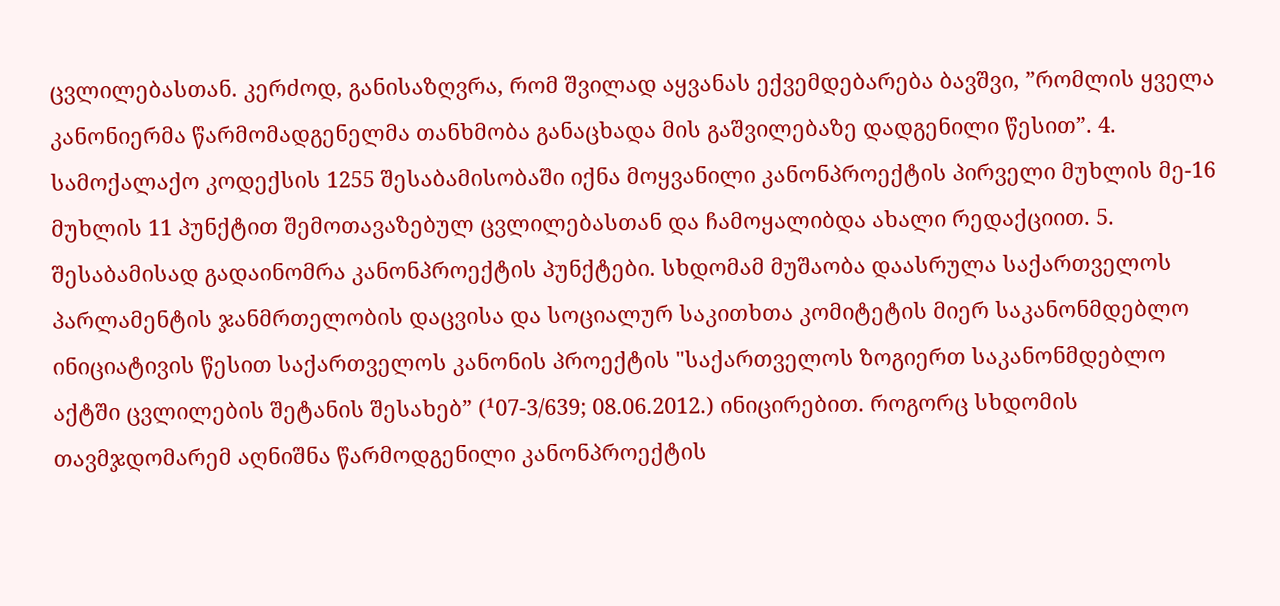ცვლილებასთან. კერძოდ, განისაზღვრა, რომ შვილად აყვანას ექვემდებარება ბავშვი, ”რომლის ყველა კანონიერმა წარმომადგენელმა თანხმობა განაცხადა მის გაშვილებაზე დადგენილი წესით”. 4. სამოქალაქო კოდექსის 1255 შესაბამისობაში იქნა მოყვანილი კანონპროექტის პირველი მუხლის მე-16 მუხლის 11 პუნქტით შემოთავაზებულ ცვლილებასთან და ჩამოყალიბდა ახალი რედაქციით. 5. შესაბამისად გადაინომრა კანონპროექტის პუნქტები. სხდომამ მუშაობა დაასრულა საქართველოს პარლამენტის ჯანმრთელობის დაცვისა და სოციალურ საკითხთა კომიტეტის მიერ საკანონმდებლო ინიციატივის წესით საქართველოს კანონის პროექტის "საქართველოს ზოგიერთ საკანონმდებლო აქტში ცვლილების შეტანის შესახებ” (¹07-3/639; 08.06.2012.) ინიცირებით. როგორც სხდომის თავმჯდომარემ აღნიშნა წარმოდგენილი კანონპროექტის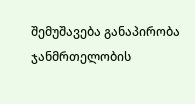შემუშავება განაპირობა ჯანმრთელობის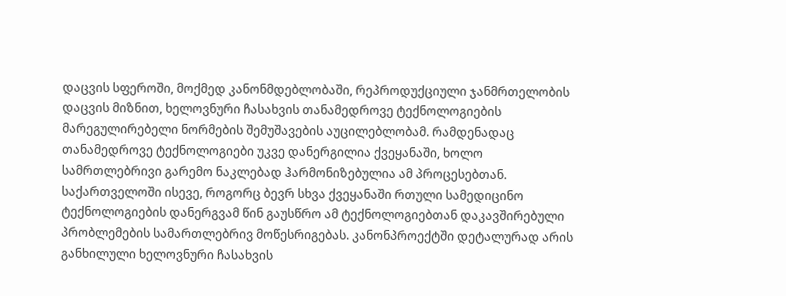დაცვის სფეროში, მოქმედ კანონმდებლობაში, რეპროდუქციული ჯანმრთელობის დაცვის მიზნით, ხელოვნური ჩასახვის თანამედროვე ტექნოლოგიების მარეგულირებელი ნორმების შემუშავების აუცილებლობამ. რამდენადაც თანამედროვე ტექნოლოგიები უკვე დანერგილია ქვეყანაში, ხოლო სამრთლებრივი გარემო ნაკლებად ჰარმონიზებულია ამ პროცესებთან. საქართველოში ისევე, როგორც ბევრ სხვა ქვეყანაში რთული სამედიცინო ტექნოლოგიების დანერგვამ წინ გაუსწრო ამ ტექნოლოგიებთან დაკავშირებული პრობლემების სამართლებრივ მოწესრიგებას. კანონპროექტში დეტალურად არის განხილული ხელოვნური ჩასახვის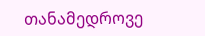თანამედროვე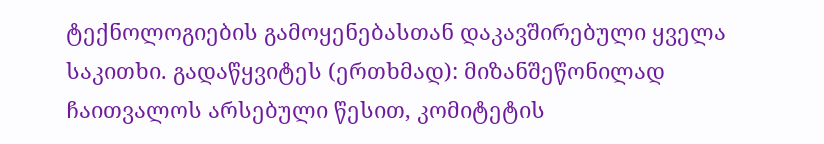ტექნოლოგიების გამოყენებასთან დაკავშირებული ყველა საკითხი. გადაწყვიტეს (ერთხმად): მიზანშეწონილად ჩაითვალოს არსებული წესით, კომიტეტის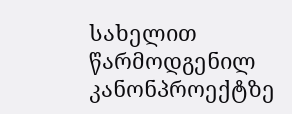სახელით წარმოდგენილ კანონპროექტზე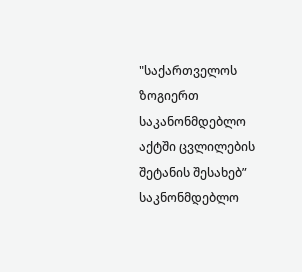"საქართველოს ზოგიერთ საკანონმდებლო აქტში ცვლილების შეტანის შესახებ” საკნონმდებლო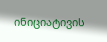ინიციატივის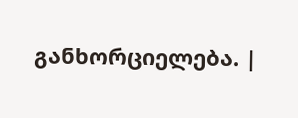განხორციელება. |